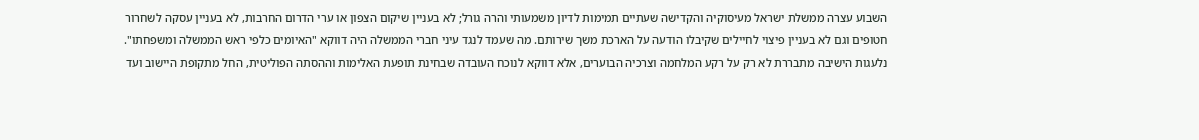השבוע עצרה ממשלת ישראל מעיסוקיה והקדישה שעתיים תמימות לדיון משמעותי והרה גורל; לא בעניין שיקום הצפון או ערי הדרום החרבות, לא בעניין עסקה לשחרור חטופים וגם לא בעניין פיצוי לחיילים שקיבלו הודעה על הארכת משך שירותם. מה שעמד לנגד עיני חברי הממשלה היה דווקא "האיומים כלפי ראש הממשלה ומשפחתו".
נלעגות הישיבה מתבררת לא רק על רקע המלחמה וצרכיה הבוערים, אלא דווקא לנוכח העובדה שבחינת תופעת האלימות וההסתה הפוליטית, החל מתקופת היישוב ועד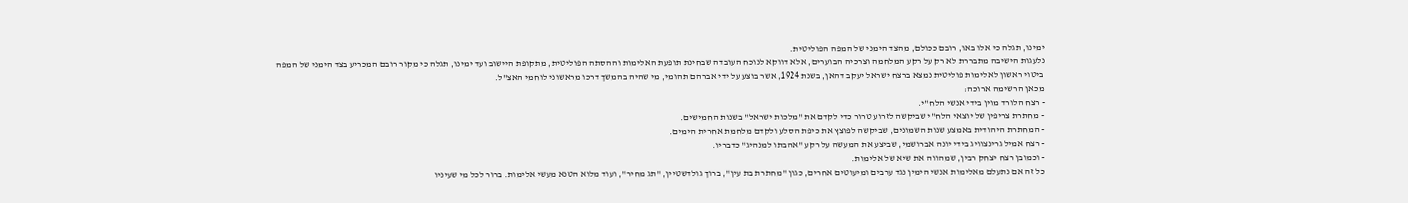ימינו, תגלה כי אלו באו, רובם ככולם, מהצד הימני של המפה הפוליטית.
נלעגות הישיבה מתבררת לא רק על רקע המלחמה וצרכיה הבוערים, אלא דווקא לנוכח העובדה שבחינת תופעת האלימות וההסתה הפוליטית, מתקופת היישוב ועד ימינו, תגלה כי מקור רובם המכריע בצד הימני של המפה
ביטוי ראשון לאלימות פוליטית נמצא ברצח ישראל יעקב דהאן, בשנת 1924, אשר בוצע על ידי אברהם תהומי, מי שהיה בהמשך דרכו מראשוני לוחמי האצ"ל.
מכאן הרשימה ארוכה:
- רצח הלורד מוין בידי אנשי הלח"י.
- מחתרת צריפין של יוצאי הלח"י שביקשה לזרוע טרור כדי לקדם את "מלכות ישראל" בשנות החמישים.
- המחתרת היהודית באמצע שנות השמונים, שביקשה לפוצץ את כיפת הסלע ולקדם מלחמת אחרית הימים.
- רצח אמיל גרינצוויג בידי יונה אברושמי, שביצע את המעשה על רקע "אהבתו למנהיג" כדבריו.
- וכמובן רצח יצחק רבין, שמהווה את שיא של אלימות.
כל זה אם נתעלם מאלימות אנשי הימין נגד ערבים ומיעוטים אחרים, כגון "מחתרת בת עין", ברוך גולדשטיין, "תג מחיר", ועוד מלוא הטנא מעשי אלימות. ברור לכל מי שעיניו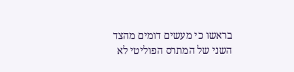בראשו כי מעשים דומים מהצד השני של המתרס הפוליטי לא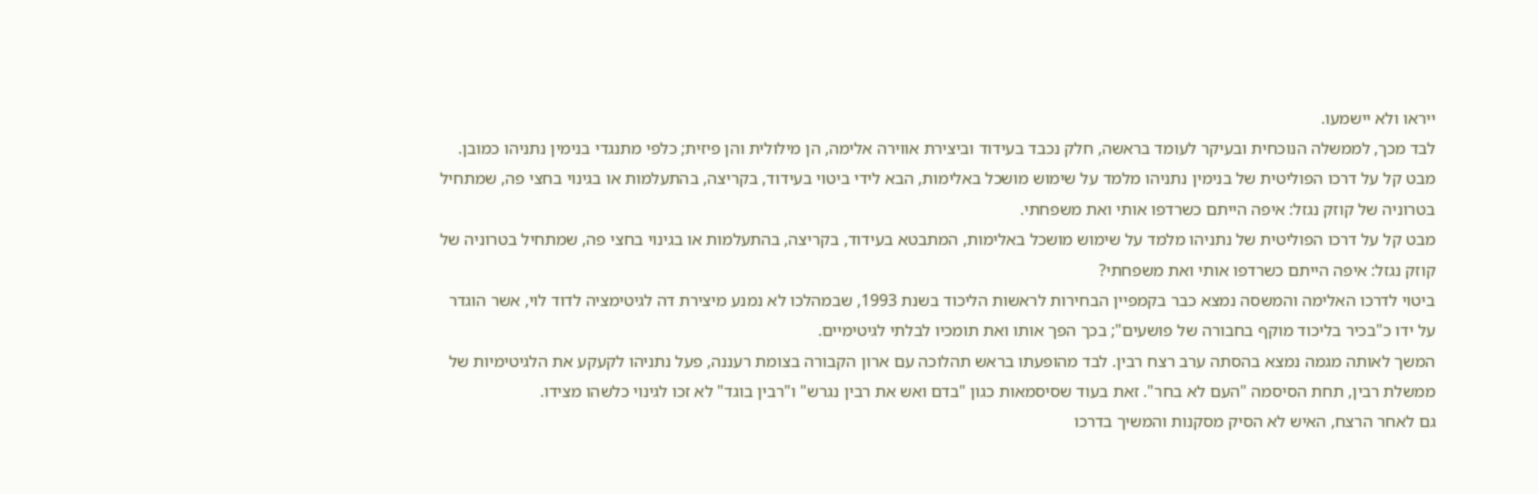ייראו ולא יישמעו.
לבד מכך, לממשלה הנוכחית ובעיקר לעומד בראשה, חלק נכבד בעידוד וביצירת אווירה אלימה, הן מילולית והן פיזית; כלפי מתנגדי בנימין נתניהו כמובן. מבט קל על דרכו הפוליטית של בנימין נתניהו מלמד על שימוש מושכל באלימות, הבא לידי ביטוי בעידוד, בקריצה, בהתעלמות או בגינוי בחצי פה, שמתחיל בטרוניה של קוזק נגזל: איפה הייתם כשרדפו אותי ואת משפחתי.
מבט קל על דרכו הפוליטית של נתניהו מלמד על שימוש מושכל באלימות, המתבטא בעידוד, בקריצה, בהתעלמות או בגינוי בחצי פה, שמתחיל בטרוניה של קוזק נגזל: איפה הייתם כשרדפו אותי ואת משפחתי?
ביטוי לדרכו האלימה והמשסה נמצא כבר בקמפיין הבחירות לראשות הליכוד בשנת 1993, שבמהלכו לא נמנע מיצירת דה לגיטימציה לדוד לוי, אשר הוגדר על ידו כ"בכיר בליכוד מוקף בחבורה של פושעים"; בכך הפך אותו ואת תומכיו לבלתי לגיטימיים.
המשך לאותה מגמה נמצא בהסתה ערב רצח רבין. לבד מהופעתו בראש תהלוכה עם ארון הקבורה בצומת רעננה, פעל נתניהו לקעקע את הלגיטימיות של ממשלת רבין, תחת הסיסמה "העם לא בחר". זאת בעוד שסיסמאות כגון "בדם ואש את רבין נגרש" ו"רבין בוגד" לא זכו לגינוי כלשהו מצידו.
גם לאחר הרצח, האיש לא הסיק מסקנות והמשיך בדרכו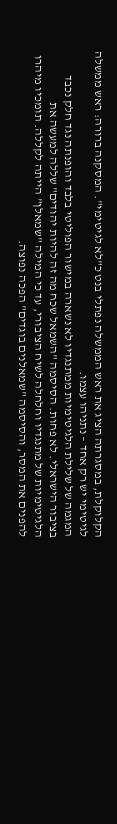הקלוקלת, במסגרתה הציג את ראש הממשלה נפתלי בנט כ"לא לגיטימי". המסקנה ברורה: ראש ממשלה לגיטימי יש רק אחד – נתניהו עצמו.
המגמה של שלילת הלגיטימיות ממתנגדיו לא נשארה במישור הפוליטי בלבד והופנתה נגד חלק נכבד בציבור הישראלי. לא פחות. הסיסמה "השמאל שכח מה זה להיות יהודים" שללה למעשה את הלגיטימיות של מתנגדיו וחלחלה לשיח הציבורי, עד כי המילה "שמאלן" הייתה לקללה. תומכיו מיהרו להפנים את המסר, והסיסמה "שמאלנים בוגדים" הפכה נפוצה.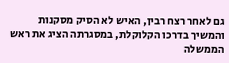גם לאחר רצח רבין, האיש לא הסיק מסקנות והמשיך בדרכו הקלוקלת, במסגרתה הציג את ראש הממשלה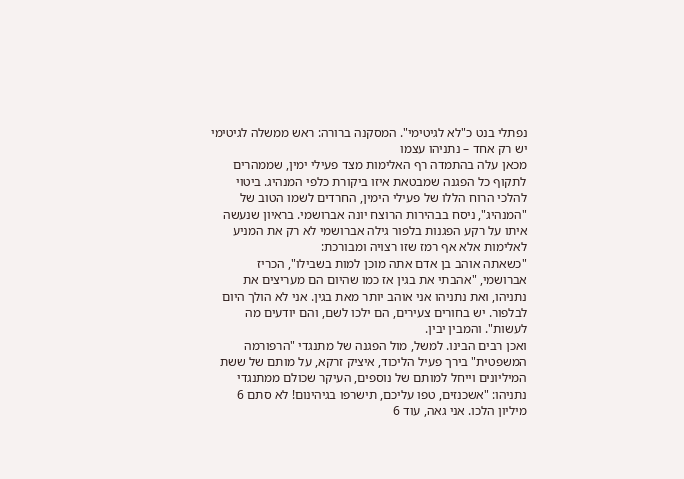נפתלי בנט כ"לא לגיטימי". המסקנה ברורה: ראש ממשלה לגיטימי יש רק אחד – נתניהו עצמו
מכאן עלה בהתמדה רף האלימות מצד פעילי ימין, שממהרים לתקוף כל הפגנה שמבטאת איזו ביקורת כלפי המנהיג. ביטוי להלכי הרוח הללו של פעילי הימין, החרדים לשמו הטוב של "המנהיג", ניסח בבהירות הרוצח יונה אברושמי. בראיון שנעשה איתו על רקע הפגנות בלפור גילה אברושמי לא רק את המניע לאלימות אלא אף רמז שזו רצויה ומבורכת:
"כשאתה אוהב בן אדם אתה מוכן למות בשבילו", הכריז אברושמי, "אהבתי את בגין אז כמו שהיום הם מעריצים את נתניהו, ואת נתניהו אני אוהב יותר מאת בגין. אני לא הולך היום לבלפור. יש בחורים צעירים, הם ילכו לשם, והם יודעים מה לעשות". והמבין יבין.
ואכן רבים הבינו. למשל, מול הפגנה של מתנגדי "הרפורמה המשפטית" בירך פעיל הליכוד, איציק זרקא, על מותם של ששת המיליונים וייחל למותם של נוספים, העיקר שכולם ממתנגדי נתניהו: "אשכנזים, טפו עליכם, תישרפו בגיהינום! לא סתם 6 מיליון הלכו. אני גאה, עוד 6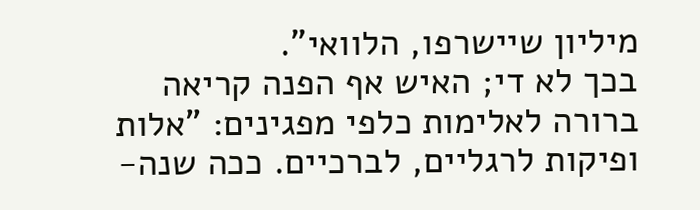מיליון שיישרפו, הלוואי".
בכך לא די; האיש אף הפנה קריאה ברורה לאלימות כלפי מפגינים: "אלות ופיקות לרגליים, לברכיים. ככה שנה-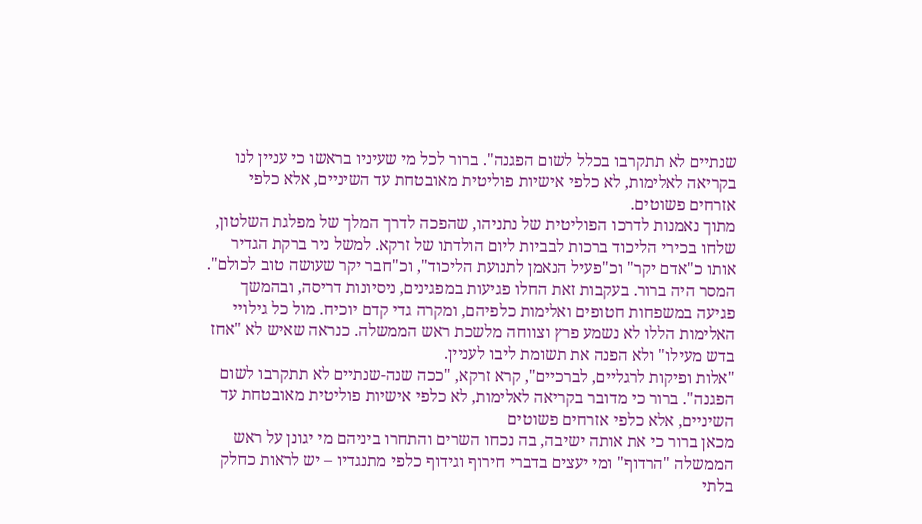שנתיים לא תתקרבו בכלל לשום הפגנה". ברור לכל מי שעיניו בראשו כי עניין לנו בקריאה לאלימות, לא כלפי אישיות פוליטית מאובטחת עד השיניים, אלא כלפי אזרחים פשוטים.
מתוך נאמנות לדרכו הפוליטית של נתניהו, שהפכה לדרך המלך של מפלגת השלטון, שלחו בכירי הליכוד ברכות לבביות ליום הולדתו של זרקא. למשל ניר ברקת הגדיר אותו כ"אדם יקר" וכ"פעיל הנאמן לתנועת הליכוד", וכ"חבר יקר שעושה טוב לכולם".
המסר היה ברור. בעקבות זאת החלו פגיעות במפגינים, ניסיונות דריסה, ובהמשך פגיעה במשפחות חטופים ואלימות כלפיהם, ומקרה גדי קדם יוכיח. מול כל גילויי האלימות הללו לא נשמע פרץ וצווחה מלשכת ראש הממשלה. כנראה שאיש לא "אחז בדש מעילו" ולא הפנה את תשומת ליבו לעניין.
"אלות ופיקות לרגליים, לברכיים", קרא זרקא, "ככה שנה-שנתיים לא תתקרבו לשום הפגנה". ברור כי מדובר בקריאה לאלימות, לא כלפי אישיות פוליטית מאובטחת עד השיניים, אלא כלפי אזרחים פשוטים
מכאן ברור כי את אותה ישיבה, בה נכחו השרים והתחרו ביניהם מי יגונן על ראש הממשלה "הרדוף" ומי יעצים בדברי חירוף וגידוף כלפי מתנגדיו – יש לראות כחלק בלתי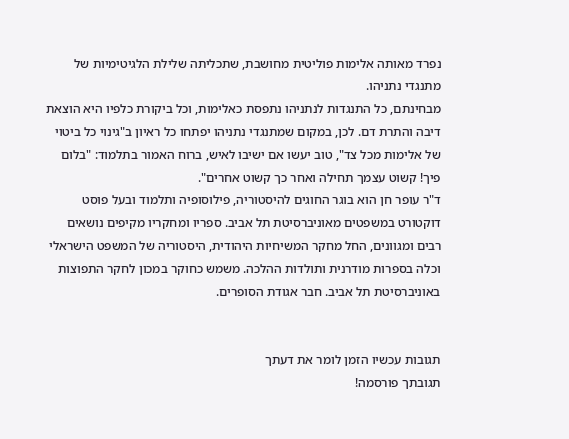נפרד מאותה אלימות פוליטית מחושבת, שתכליתה שלילת הלגיטימיות של מתנגדי נתניהו.
מבחינתם, כל התנגדות לנתניהו נתפסת כאלימות, וכל ביקורת כלפיו היא הוצאת דיבה והתרת דם. לכן, במקום שמתנגדי נתניהו יפתחו כל ראיון ב"גינוי כל ביטוי של אלימות מכל צד", טוב יעשו אם ישיבו לאיש, ברוח האמור בתלמוד: "בלום פיך! קשוט עצמך תחילה ואחר כך קשוט אחרים".
ד"ר עופר חן הוא בוגר החוגים להיסטוריה, פילוסופיה ותלמוד ובעל פוסט דוקטורט במשפטים מאוניברסיטת תל אביב. ספריו ומחקריו מקיפים נושאים רבים ומגוונים, החל מחקר המשיחיות היהודית, היסטוריה של המשפט הישראלי וכלה בספרות מודרנית ותולדות ההלכה. משמש כחוקר במכון לחקר התפוצות באוניברסיטת תל אביב. חבר אגודת הסופרים.


תגובות עכשיו הזמן לומר את דעתך
תגובתך פורסמה!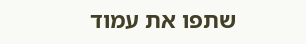שתפו את עמוד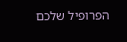הפרופיל שלכם